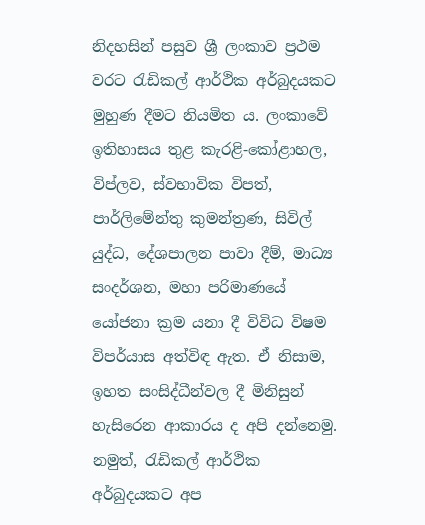නිදහසින් පසුව ශ්‍රී ලංකාව ප්‍රථම වරට රැඩිකල් ආර්ථික අර්බුදයකට මුහුණ දීමට නියමිත ය. ලංකාවේ ඉතිහාසය තුළ කැරළි-කෝළාහල, විප්ලව, ස්වභාවික විපත්, පාර්ලිමේන්තු කුමන්ත්‍රණ, සිවිල් යුද්ධ, දේශපාලන පාවා දීම්, මාධ්‍ය සංදර්ශන, මහා පරිමාණයේ යෝජනා ක්‍රම යනා දී විවිධ විෂම විපර්යාස අත්විඳ ඇත. ඒ නිසාම, ඉහත සංසිද්ධීන්වල දී මිනිසුන් හැසිරෙන ආකාරය ද අපි දන්නෙමු. නමුත්, රැඩිකල් ආර්ථික අර්බුදයකට අප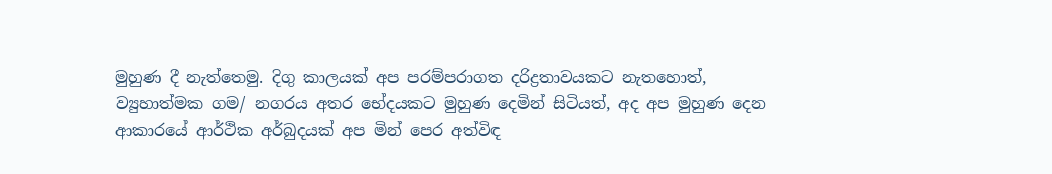මුහුණ දී නැත්තෙමු. දිගු කාලයක් අප පරම්පරාගත දරිද්‍රතාවයකට නැතහොත්, ව්‍යුහාත්මක ගම/ නගරය අතර භේදයකට මුහුණ දෙමින් සිටියත්, අද අප මුහුණ දෙන ආකාරයේ ආර්ථික අර්බුදයක් අප මින් පෙර අත්විඳ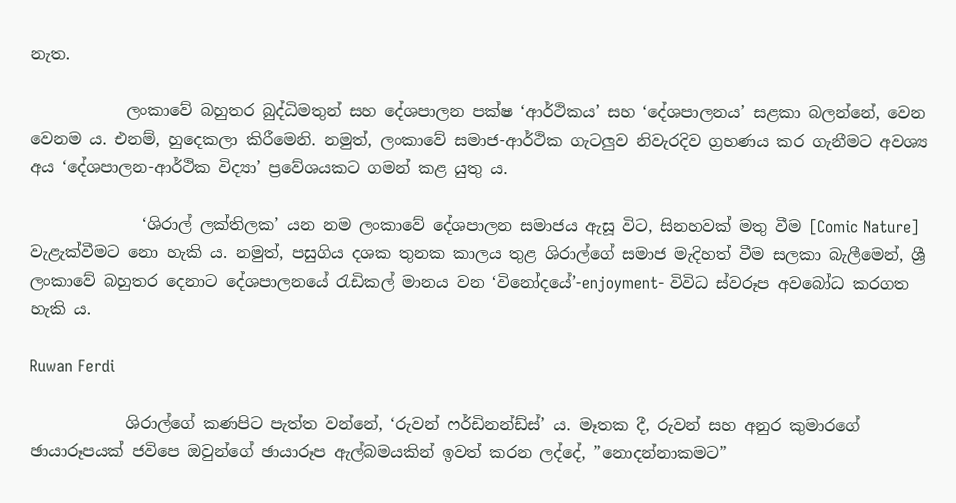නැත.

            ලංකාවේ බහුතර බුද්ධිමතුන් සහ දේශපාලන පක්ෂ ‘ආර්ථිකය’ සහ ‘දේශපාලනය’ සළකා බලන්නේ, වෙන වෙනම ය. එනම්, හුදෙකලා කිරීමෙනි. නමුත්, ලංකාවේ සමාජ-ආර්ථික ගැටලුව නිවැරදිව ග්‍රහණය කර ගැනීමට අවශ්‍ය අය ‘දේශපාලන-ආර්ථික විද්‍යා’ ප්‍රවේශයකට ගමන් කළ යුතු ය.

              ‘ශිරාල් ලක්තිලක’ යන නම ලංකාවේ දේශපාලන සමාජය ඇසූ විට, සිනහවක් මතු වීම [Comic Nature] වැළැක්වීමට නො හැකි ය. නමුත්, පසුගිය දශක තුනක කාලය තුළ ශිරාල්ගේ සමාජ මැදිහත් වීම සලකා බැලීමෙන්, ශ්‍රී ලංකාවේ බහුතර දෙනාට දේශපාලනයේ රැඩිකල් මානය වන ‘විනෝදයේ’-enjoyment- විවිධ ස්වරූප අවබෝධ කරගත හැකි ය.

Ruwan Ferdi

            ශිරාල්ගේ කණපිට පැත්ත වන්නේ, ‘රුවන් ෆර්ඩිනන්ඩ්ස්’ ය. මෑතක දී, රුවන් සහ අනුර කුමාරගේ ඡායාරූපයක් ජවිපෙ ඔවුන්ගේ ඡායාරූප ඇල්බමයකින් ඉවත් කරන ලද්දේ, ”නොදන්නාකමට”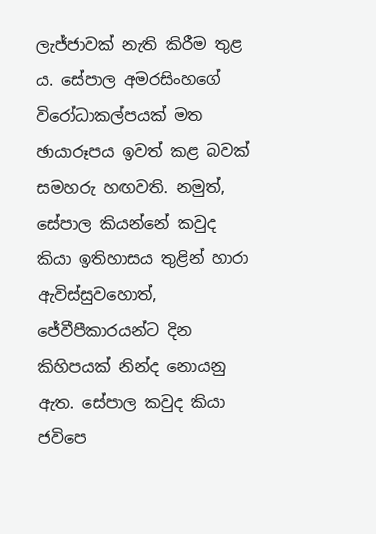ලැජ්ජාවක් නැති කිරීම තුළ ය. සේපාල අමරසිංහගේ විරෝධාකල්පයක් මත ඡායාරූපය ඉවත් කළ බවක් සමහරු හඟවති. නමුත්, සේපාල කියන්නේ කවුද කියා ඉතිහාසය තුළින් හාරා ඇවිස්සුවහොත්, ජේවීපීකාරයන්ට දින කිහිපයක් නින්ද නොයනු ඇත. සේපාල කවුද කියා ජවිපෙ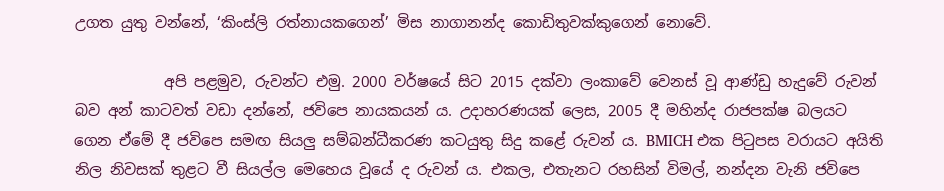උගත යුතු වන්නේ, ‘කිංස්ලි රත්නායකගෙන්’ මිස නාගානන්ද කොඩිතුවක්කුගෙන් නොවේ.

            අපි පළමුව, රුවන්ට එමු. 2000 වර්ෂයේ සිට 2015 දක්වා ලංකාවේ වෙනස් වූ ආණ්ඩු හැදුවේ රුවන් බව අන් කාටවත් වඩා දන්නේ, ජවිපෙ නායකයන් ය. උදාහරණයක් ලෙස, 2005 දී මහින්ද රාජපක්ෂ බලයට ගෙන ඒමේ දී ජවිපෙ සමඟ සියලු සම්බන්ධීකරණ කටයුතු සිදු කළේ රුවන් ය. BMICH එක පිටුපස වරායට අයිති නිල නිවසක් තුළට වී සියල්ල මෙහෙය වූයේ ද රුවන් ය. එකල, එතැනට රහසින් විමල්, නන්දන වැනි ජවිපෙ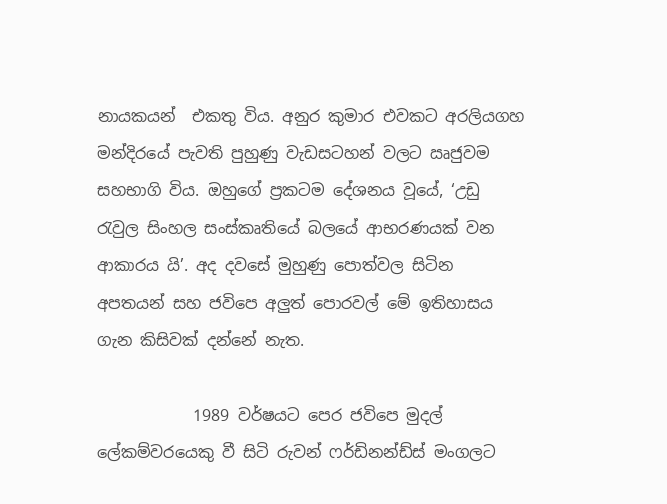නායකයන්  එකතු විය. අනුර කුමාර එවකට අරලියගහ මන්දිරයේ පැවති පුහුණු වැඩසටහන් වලට ඍජුවම සහභාගි විය. ඔහුගේ ප්‍රකටම දේශනය වූයේ, ‘උඩු රැවුල සිංහල සංස්කෘතියේ බලයේ ආභරණයක් වන ආකාරය යි’. අද දවසේ මුහුණු පොත්වල සිටින අපතයන් සහ ජවිපෙ අලුත් පොරවල් මේ ඉතිහාසය ගැන කිසිවක් දන්නේ නැත.

            1989 වර්ෂයට පෙර ජවිපෙ මුදල් ලේකම්වරයෙකු වී සිටි රුවන් ෆර්ඩිනන්ඩ්ස් මංගලට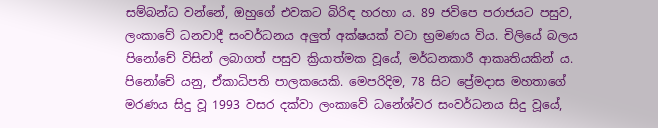සම්බන්ධ වන්නේ, ඔහුගේ එවකට බිරිඳ හරහා ය. 89 ජවිපෙ පරාජයට පසුව, ලංකාවේ ධනවාදී සංවර්ධනය අලුත් අක්ෂයක් වටා භ්‍රමණය විය. චිලියේ බලය පිනෝචේ විසින් ලබාගත් පසුව ක්‍රියාත්මක වූයේ, මර්ධනකාරී ආකෘතියකින් ය. පිනෝචේ යනු, ඒකාධිපති පාලකයෙකි. මෙපරිදිම, 78 සිට ප්‍රේමදාස මහතාගේ මරණය සිදු වූ 1993 වසර දක්වා ලංකාවේ ධනේශ්වර සංවර්ධනය සිදු වූයේ,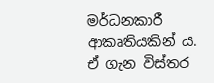මර්ධනකාරී ආකෘතියකින් ය. ඒ ගැන විස්තර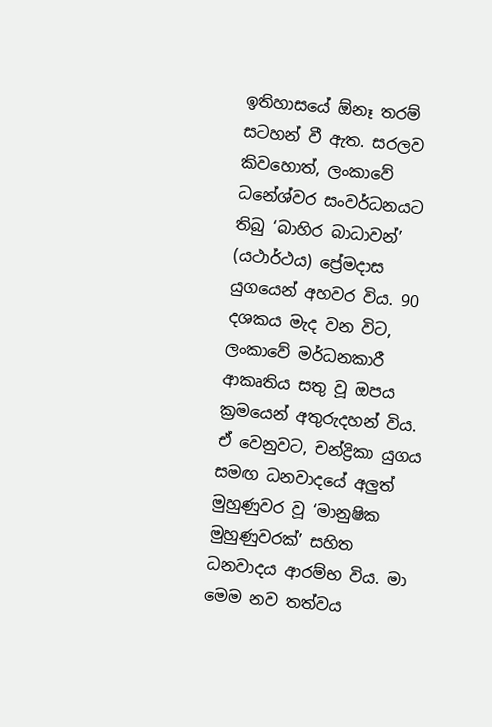ඉතිහාසයේ ඕනෑ තරම් සටහන් වී ඇත. සරලව කිවහොත්, ලංකාවේ ධනේශ්වර සංවර්ධනයට තිබු ‘බාහිර බාධාවන්’ (යථාර්ථය) ප්‍රේමදාස යුගයෙන් අහවර විය. 90 දශකය මැද වන විට, ලංකාවේ මර්ධනකාරී ආකෘතිය සතු වූ ඔපය ක්‍රමයෙන් අතුරුදහන් විය. ඒ වෙනුවට, චන්ද්‍රිකා යුගය සමඟ ධනවාදයේ අලුත් මුහුණුවර වූ ‘මානුෂික මුහුණුවරක්’ සහිත ධනවාදය ආරම්භ විය. මා මෙම නව තත්වය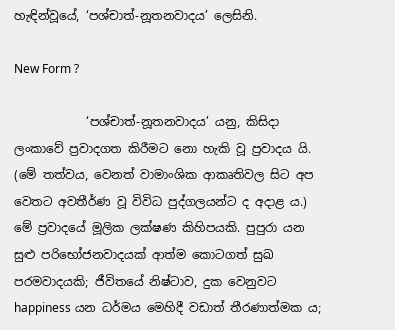හැඳින්වූයේ, ‘පශ්චාත්-නූතනවාදය’ ලෙසිනි.

New Form ?

            ‘පශ්චාත්-නූතනවාදය’ යනු, කිසිදා ලංකාවේ ප්‍රවාදගත කිරීමට නො හැකි වූ ප්‍රවාදය යි. (මේ තත්වය, වෙනත් වාමාංශික ආකෘතිවල සිට අප වෙතට අවතීර්ණ වූ විවිධ පුද්ගලයන්ට ද අදාළ ය.) මේ ප්‍රවාදයේ මූලික ලක්ෂණ කිහිපයකි. පුපුරා යන සුළු පරිභෝජනවාදයක් ආත්ම කොටගත් සුඛ පරමවාදයකි; ජීවිතයේ නිෂ්ටාව, දුක වෙනුවට happiness යන ධර්මය මෙහිදී වඩාත් තීරණාත්මක ය;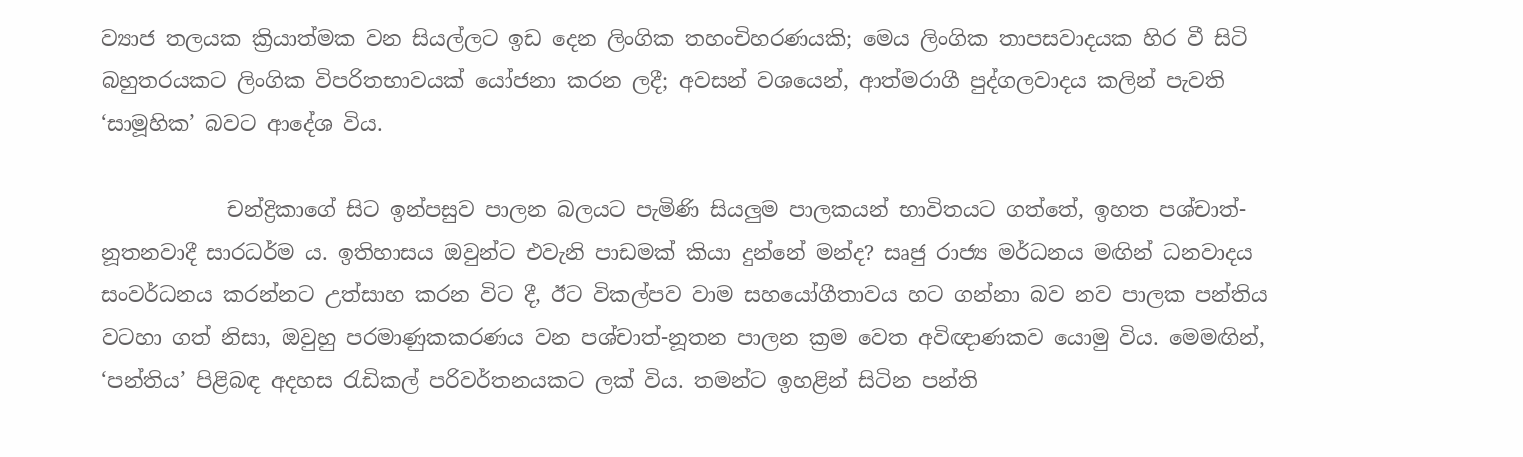ව්‍යාජ තලයක ක්‍රියාත්මක වන සියල්ලට ඉඩ දෙන ලිංගික තහංචිහරණයකි; මෙය ලිංගික තාපසවාදයක හිර වී සිටි බහුතරයකට ලිංගික විපරිතභාවයක් යෝජනා කරන ලදී; අවසන් වශයෙන්, ආත්මරාගී පුද්ගලවාදය කලින් පැවති ‘සාමූහික’ බවට ආදේශ විය.

            චන්ද්‍රිකාගේ සිට ඉන්පසුව පාලන බලයට පැමිණි සියලුම පාලකයන් භාවිතයට ගත්තේ, ඉහත පශ්චාත්-නූතනවාදී සාරධර්ම ය. ඉතිහාසය ඔවුන්ට එවැනි පාඩමක් කියා දුන්නේ මන්ද? සෘජු රාජ්‍ය මර්ධනය මඟින් ධනවාදය සංවර්ධනය කරන්නට උත්සාහ කරන විට දී, ඊට විකල්පව වාම සහයෝගීතාවය හට ගන්නා බව නව පාලක පන්තිය වටහා ගත් නිසා, ඔවුහු පරමාණුකකරණය වන පශ්චාත්-නූතන පාලන ක්‍රම වෙත අවිඥාණකව යොමු විය. මෙමඟින්, ‘පන්තිය’ පිළිබඳ අදහස රැඩිකල් පරිවර්තනයකට ලක් විය. තමන්ට ඉහළින් සිටින පන්ති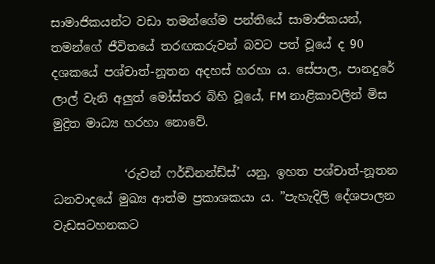සාමාජිකයන්ට වඩා තමන්ගේම පන්තියේ සාමාජිකයන්, තමන්ගේ ජීවිතයේ තරඟකරුවන් බවට පත් වූයේ ද 90 දශකයේ පශ්චාත්-නූතන අදහස් හරහා ය. සේපාල, පානදුරේ ලාල් වැනි අලුත් මෝස්තර බිහි වූයේ, FM නාළිකාවලින් මිස මුද්‍රිත මාධ්‍ය හරහා නොවේ.

            ‘රුවන් ෆර්ඩිනන්ඩ්ස්’ යනු, ඉහත පශ්චාත්-නූතන ධනවාදයේ මුඛ්‍ය ආත්ම ප්‍රකාශකයා ය. ”පැහැදිලි දේශපාලන වැඩසටහනකට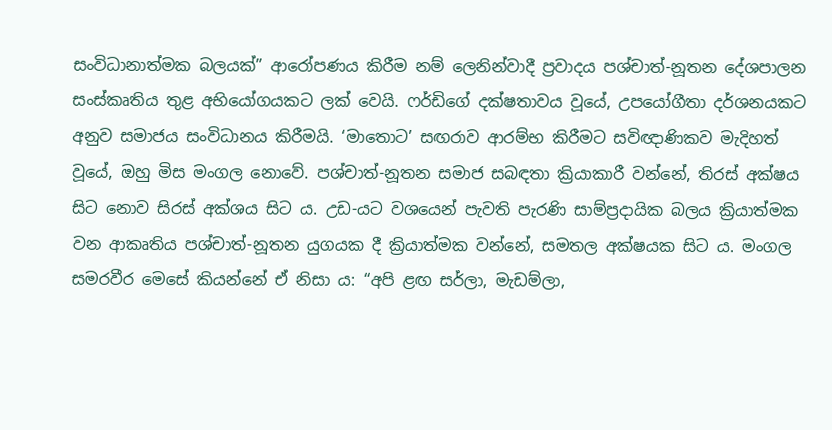සංවිධානාත්මක බලයක්” ආරෝපණය කිරීම නම් ලෙනින්වාදී ප්‍රවාදය පශ්චාත්-නූතන දේශපාලන සංස්කෘතිය තුළ අභියෝගයකට ලක් වෙයි. ෆර්ඩිගේ දක්ෂතාවය වූයේ, උපයෝගීතා දර්ශනයකට අනුව සමාජය සංවිධානය කිරීමයි. ‘මාතොට’ සඟරාව ආරම්භ කිරීමට සවිඥාණිකව මැදිහත් වූයේ, ඔහු මිස මංගල නොවේ. පශ්චාත්-නූතන සමාජ සබඳතා ක්‍රියාකාරී වන්නේ, තිරස් අක්ෂය සිට නොව සිරස් අක්ශය සිට ය. උඩ-යට වශයෙන් පැවති පැරණි සාම්ප්‍රදායික බලය ක්‍රියාත්මක වන ආකෘතිය පශ්චාත්-නූතන යුගයක දී ක්‍රියාත්මක වන්නේ, සමතල අක්ෂයක සිට ය. මංගල සමරවීර මෙසේ කියන්නේ ඒ නිසා ය: “අපි ළඟ සර්ලා, මැඩම්ලා,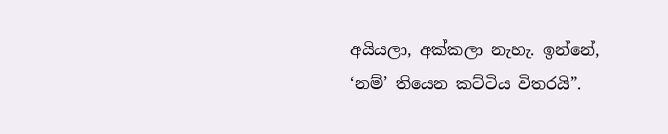අයියලා, අක්කලා නැහැ. ඉන්නේ, ‘නම්’ තියෙන කට්ටිය විතරයි”.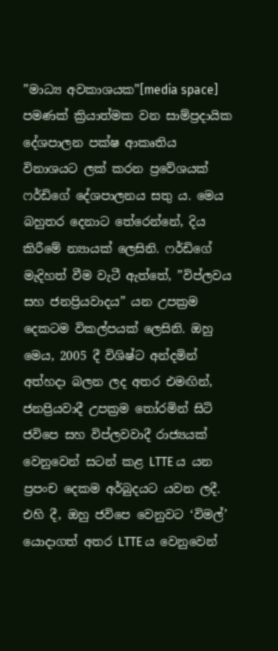”මාධ්‍ය අවකාශයක”[media space] පමණක් ක්‍රියාත්මක වන සාම්ප්‍රදායික දේශපාලන පක්ෂ ආකෘතිය විනාශයට ලක් කරන ප්‍රවේශයක් ෆර්ඩිගේ දේශපාලනය සතු ය. මෙය බහුතර දෙනාට තේරෙන්නේ, දිය කිරීමේ න්‍යායක් ලෙසිනි. ෆර්ඩිගේ මැදිහත් වීම වැටී ඇත්තේ, ”විප්ලවය සහ ජනප්‍රියවාදය” යන උපක්‍රම දෙකටම විකල්පයක් ලෙසිනි. ඔහු මෙය, 2005 දී විශිෂ්ට අන්දමින් අත්හදා බලන ලද අතර එමඟින්, ජනප්‍රියවාදී උපක්‍රම තෝරමින් සිටි ජවිපෙ සහ විප්ලවවාදී රාජ්‍යයක් වෙනුවෙන් සටන් කළ LTTE ය යන ප්‍රපංච දෙකම අර්බුදයට යවන ලදී. එහි දී, ඔහු ජවිපෙ වෙනුවට ‘විමල්’ යොදාගත් අතර LTTE ය වෙනුවෙන්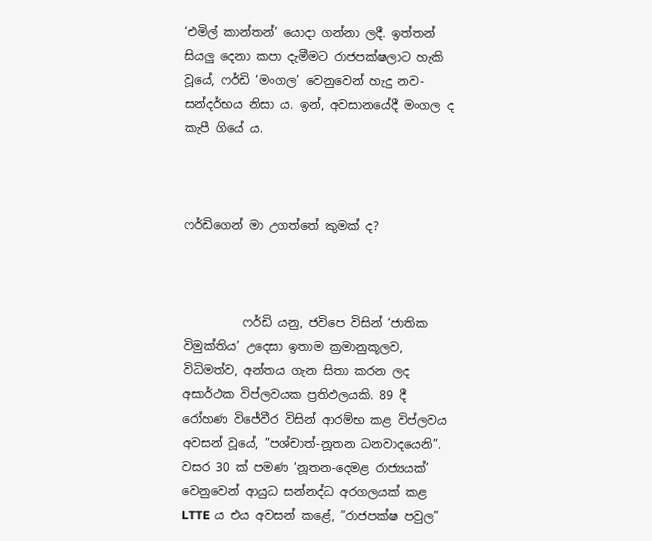‘එමිල් කාන්තන්’ යොදා ගන්නා ලදී. ඉත්තන් සියලු දෙනා කපා දැමීමට රාජපක්ෂලාට හැකි වූයේ, ෆර්ඩි ‘මංගල’ වෙනුවෙන් හැදු නව-සන්දර්භය නිසා ය. ඉන්, අවසානයේදී මංගල ද කැපී ගියේ ය.



ෆර්ඩිගෙන් මා උගත්තේ කුමක් ද?



          ෆර්ඩි යනු, ජවිපෙ විසින් ‘ජාතික විමුක්තිය’ උදෙසා ඉතාම ක්‍රමානුකූලව, විධිමත්ව, අන්තය ගැන සිතා කරන ලද අසාර්ථක විප්ලවයක ප්‍රතිඵලයකි. 89 දී රෝහණ විජේවීර විසින් ආරම්භ කළ විප්ලවය අවසන් වූයේ, ”පශ්චාත්-නූතන ධනවාදයෙනි”. වසර 30 ක් පමණ ‘නූතන-දෙමළ රාජ්‍යයක්’ වෙනුවෙන් ආයුධ සන්නද්ධ අරගලයක් කළ LTTE ය එය අවසන් කළේ, ”රාජපක්ෂ පවුල”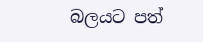බලයට පත්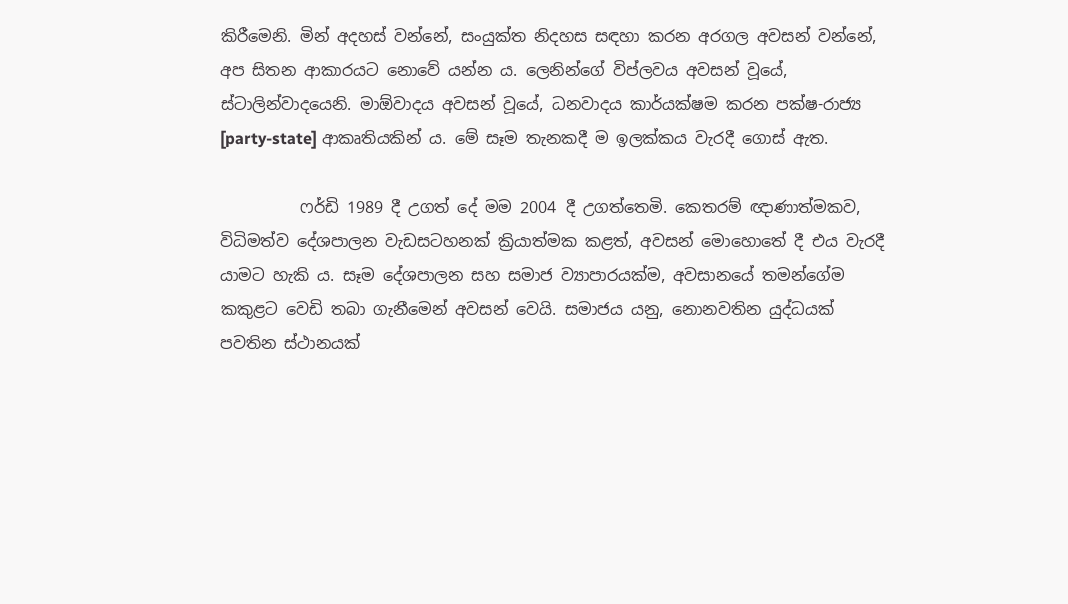කිරීමෙනි. මින් අදහස් වන්නේ, සංයුක්ත නිදහස සඳහා කරන අරගල අවසන් වන්නේ, අප සිතන ආකාරයට නොවේ යන්න ය. ලෙනින්ගේ විප්ලවය අවසන් වූයේ, ස්ටාලින්වාදයෙනි. මාඕවාදය අවසන් වූයේ, ධනවාදය කාර්යක්ෂම කරන පක්ෂ-රාජ්‍ය [party-state] ආකෘතියකින් ය. මේ සෑම තැනකදී ම ඉලක්කය වැරදී ගොස් ඇත.

          ෆර්ඩි 1989 දී උගත් දේ මම 2004 දී උගත්තෙමි. කෙතරම් ඥාණාත්මකව, විධිමත්ව දේශපාලන වැඩසටහනක් ක්‍රියාත්මක කළත්, අවසන් මොහොතේ දී එය වැරදී යාමට හැකි ය. සෑම දේශපාලන සහ සමාජ ව්‍යාපාරයක්ම, අවසානයේ තමන්ගේම කකුළට වෙඩි තබා ගැනීමෙන් අවසන් වෙයි. සමාජය යනු, නොනවතින යුද්ධයක් පවතින ස්ථානයක්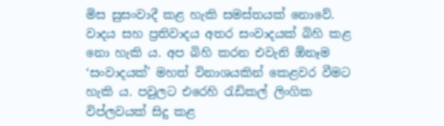මිස සුසංවාදී කළ හැකි සමස්තයක් නොවේ. වාදය සහ ප්‍රතිවාදය අතර සංවාදයක් බිහි කළ නො හැකි ය. අප බිහි කරන එවැනි ඕනෑම ‘සංවාදයක්’ මහත් විනාශයකින් කෙළවර වීමට හැකි ය. පවුලට එරෙහි රැඩිකල් ලිංගික විප්ලවයක් සිදු කළ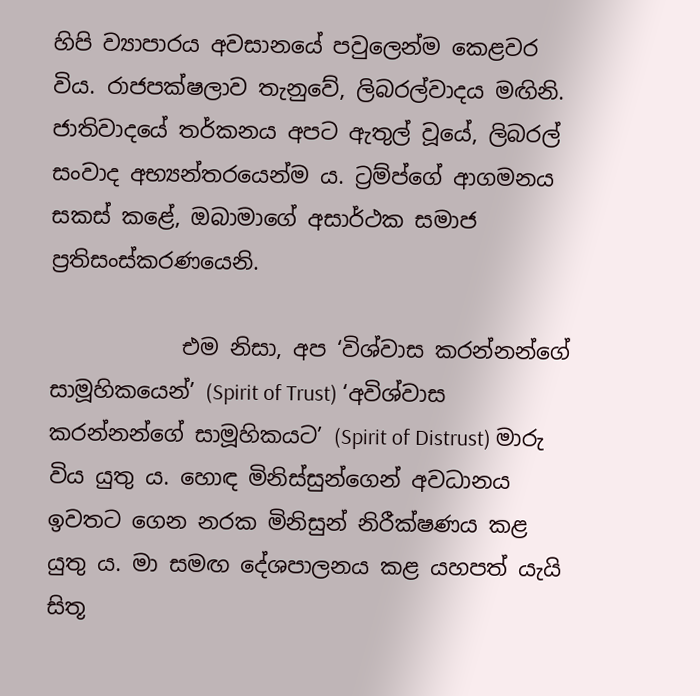හිපි ව්‍යාපාරය අවසානයේ පවුලෙන්ම කෙළවර විය. රාජපක්ෂලාව තැනුවේ, ලිබරල්වාදය මඟිනි. ජාතිවාදයේ තර්කනය අපට ඇතුල් වූයේ, ලිබරල් සංවාද අභ්‍යන්තරයෙන්ම ය. ට්‍රම්ප්ගේ ආගමනය සකස් කළේ, ඔබාමාගේ අසාර්ථක සමාජ ප්‍රතිසංස්කරණයෙනි.

            එම නිසා, අප ‘විශ්වාස කරන්නන්ගේ සාමූහිකයෙන්’ (Spirit of Trust) ‘අවිශ්වාස කරන්නන්ගේ සාමූහිකයට’ (Spirit of Distrust) මාරු විය යුතු ය. හොඳ මිනිස්සුන්ගෙන් අවධානය ඉවතට ගෙන නරක මිනිසුන් නිරීක්ෂණය කළ යුතු ය. මා සමඟ දේශපාලනය කළ යහපත් යැයි සිතූ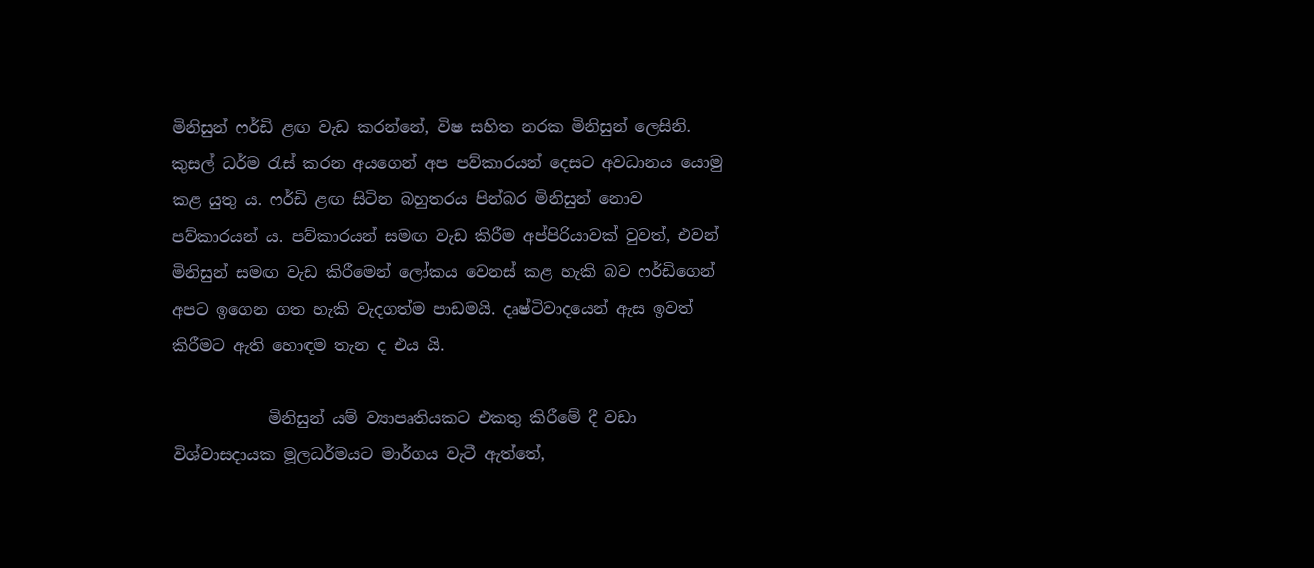මිනිසුන් ෆර්ඩි ළඟ වැඩ කරන්නේ, විෂ සහිත නරක මිනිසුන් ලෙසිනි. කුසල් ධර්ම රැස් කරන අයගෙන් අප පව්කාරයන් දෙසට අවධානය යොමු කළ යුතු ය. ෆර්ඩි ළඟ සිටින බහුතරය පින්බර මිනිසුන් නොව පව්කාරයන් ය. පව්කාරයන් සමඟ වැඩ කිරීම අප්පිරියාවක් වුවත්, එවන් මිනිසුන් සමඟ වැඩ කිරීමෙන් ලෝකය වෙනස් කළ හැකි බව ෆර්ඩිගෙන් අපට ඉගෙන ගත හැකි වැදගත්ම පාඩමයි. දෘෂ්ටිවාදයෙන් ඇස ඉවත් කිරීමට ඇති හොඳම තැන ද එය යි.

            මිනිසුන් යම් ව්‍යාපෘතියකට එකතු කිරීමේ දී වඩා විශ්වාසදායක මූලධර්මයට මාර්ගය වැටී ඇත්තේ,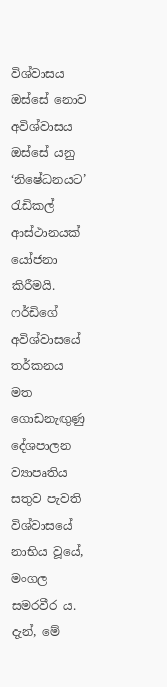විශ්වාසය ඔස්සේ නොව අවිශ්වාසය ඔස්සේ යනු ‘නිෂේධනයට’ රැඩිකල් ආස්ථානයක් යෝජනා කිරීමයි. ෆර්ඩිගේ අවිශ්වාසයේ තර්කනය මත ගොඩනැඟුණු දේශපාලන ව්‍යාපෘතිය සතුව පැවති විශ්වාසයේ නාභිය වූයේ, මංගල සමරවීර ය. දැන්, මේ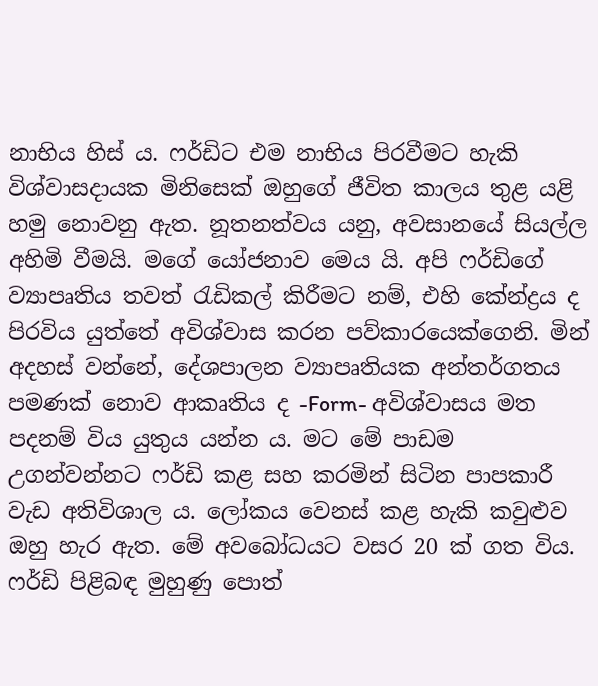නාභිය හිස් ය. ෆර්ඩිට එම නාභිය පිරවීමට හැකි විශ්වාසදායක මිනිසෙක් ඔහුගේ ජීවිත කාලය තුළ යළි හමු නොවනු ඇත. නූතනත්වය යනු, අවසානයේ සියල්ල අහිමි වීමයි. මගේ යෝජනාව මෙය යි. අපි ෆර්ඩිගේ ව්‍යාපෘතිය තවත් රැඩිකල් කිරීමට නම්, එහි කේන්ද්‍රය ද පිරවිය යුත්තේ අවිශ්වාස කරන පව්කාරයෙක්ගෙනි. මින් අදහස් වන්නේ, දේශපාලන ව්‍යාපෘතියක අන්තර්ගතය පමණක් නොව ආකෘතිය ද -Form- අවිශ්වාසය මත පදනම් විය යුතුය යන්න ය. මට මේ පාඩම උගන්වන්නට ෆර්ඩි කළ සහ කරමින් සිටින පාපකාරී වැඩ අතිවිශාල ය. ලෝකය වෙනස් කළ හැකි කවුළුව ඔහු හැර ඇත. මේ අවබෝධයට වසර 20 ක් ගත විය. ෆර්ඩි පිළිබඳ මුහුණු පොත්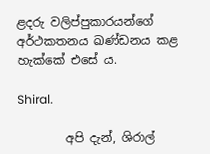ළදරු වලිප්පුකාරයන්ගේ අර්ථකතනය ඛණ්ඩනය කළ හැක්කේ එසේ ය.

Shiral.

        අපි දැන්, ශිරාල්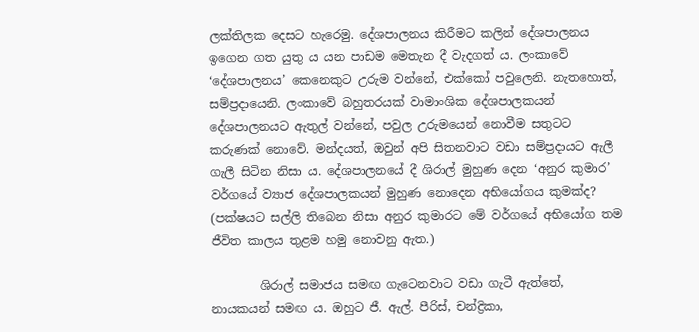ලක්තිලක දෙසට හැරෙමු. දේශපාලනය කිරීමට කලින් දේශපාලනය ඉගෙන ගත යුතු ය යන පාඩම මෙතැන දී වැදගත් ය. ලංකාවේ ‘දේශපාලනය’ කෙනෙකුට උරුම වන්නේ, එක්කෝ පවුලෙනි. නැතහොත්, සම්ප්‍රදායෙනි. ලංකාවේ බහුතරයක් වාමාංශික දේශපාලකයන් දේශපාලනයට ඇතුල් වන්නේ, පවුල උරුමයෙන් නොවීම සතුටට කරුණක් නොවේ. මන්දයත්, ඔවුන් අපි සිතනවාට වඩා සම්ප්‍රදායට ඇලී ගැලී සිටින නිසා ය. දේශපාලනයේ දී ශිරාල් මුහුණ දෙන ‘අනුර කුමාර’ වර්ගයේ ව්‍යාජ දේශපාලකයන් මුහුණ නොදෙන අභියෝගය කුමක්ද? (පක්ෂයට සල්ලි තිබෙන නිසා අනුර කුමාරට මේ වර්ගයේ අභියෝග තම ජීවිත කාලය තුළම හමු නොවනු ඇත.)

        ශිරාල් සමාජය සමඟ ගැටෙනවාට වඩා ගැටී ඇත්තේ, නායකයන් සමඟ ය. ඔහුට ජී. ඇල්. පීරිස්, චන්ද්‍රිකා,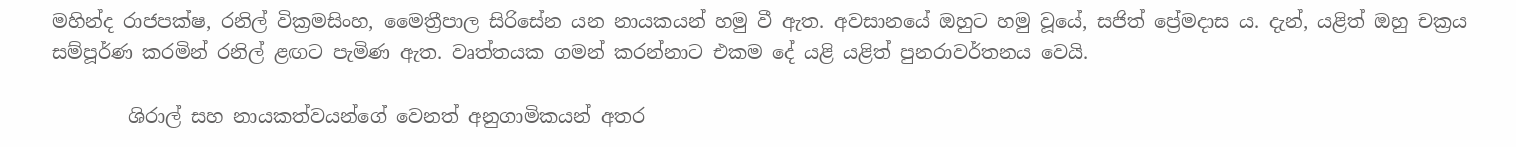මහින්ද රාජපක්ෂ, රනිල් වික්‍රමසිංහ, මෛත්‍රීපාල සිරිසේන යන නායකයන් හමු වී ඇත. අවසානයේ ඔහුට හමු වූයේ, සජිත් ප්‍රේමදාස ය. දැන්, යළිත් ඔහු චක්‍රය සම්පූර්ණ කරමින් රනිල් ළඟට පැමිණ ඇත. වෘත්තයක ගමන් කරන්නාට එකම දේ යළි යළිත් පුනරාවර්තනය වෙයි.

        ශිරාල් සහ නායකත්වයන්ගේ වෙනත් අනුගාමිකයන් අතර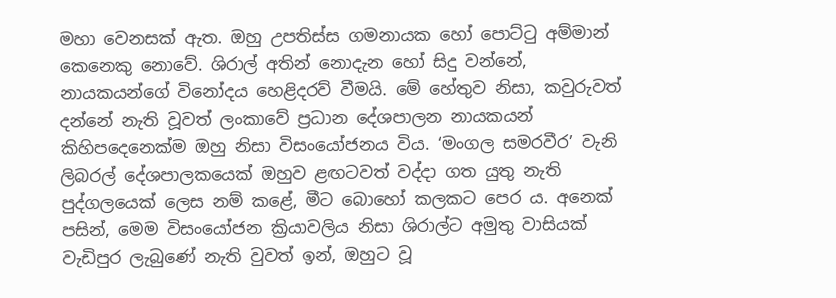මහා වෙනසක් ඇත. ඔහු උපතිස්ස ගමනායක හෝ පොට්ටු අම්මාන් කෙනෙකු නොවේ. ශිරාල් අතින් නොදැන හෝ සිදු වන්නේ, නායකයන්ගේ විනෝදය හෙළිදරව් වීමයි. මේ හේතුව නිසා, කවුරුවත් දන්නේ නැති වූවත් ලංකාවේ ප්‍රධාන දේශපාලන නායකයන් කිහිපදෙනෙක්ම ඔහු නිසා විසංයෝජනය විය. ‘මංගල සමරවීර’ වැනි ලිබරල් දේශපාලකයෙක් ඔහුව ළඟටවත් වද්දා ගත යුතු නැති පුද්ගලයෙක් ලෙස නම් කළේ, මීට බොහෝ කලකට පෙර ය. අනෙක් පසින්, මෙම විසංයෝජන ක්‍රියාවලිය නිසා ශිරාල්ට අමුතු වාසියක් වැඩිපුර ලැබුණේ නැති වුවත් ඉන්, ඔහුට වූ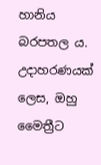හානිය බරපතල ය. උදාහරණයක් ලෙස, ඔහු මෛත්‍රීට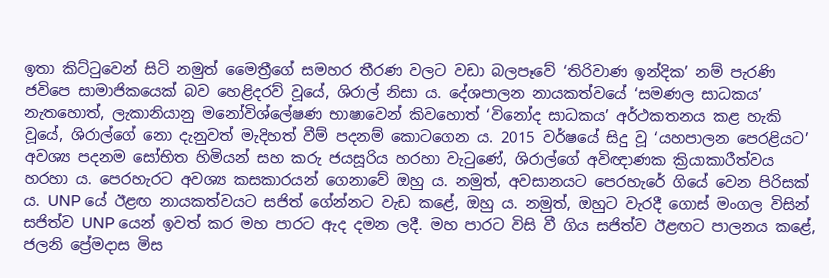ඉතා කිට්ටුවෙන් සිටි නමුත් මෛත්‍රීගේ සමහර තීරණ වලට වඩා බලපෑවේ ‘තිරිවාණ ඉන්දික’ නම් පැරණි ජවිපෙ සාමාජිකයෙක් බව හෙළිදරව් වූයේ, ශිරාල් නිසා ය. දේශපාලන නායකත්වයේ ‘සමණල සාධකය’ නැතහොත්, ලැකානියානු මනෝවිශ්ලේෂණ භාෂාවෙන් කිවහොත් ‘විනෝද සාධකය’ අර්ථකතනය කළ හැකි වූයේ, ශිරාල්ගේ නො දැනුවත් මැදිහත් වීම් පදනම් කොටගෙන ය. 2015 වර්ෂයේ සිදු වූ ‘යහපාලන පෙරළියට’ අවශ්‍ය පදනම සෝභිත හිමියන් සහ කරු ජයසූරිය හරහා වැටුණේ, ශිරාල්ගේ අවිඥාණක ක්‍රියාකාරීත්වය හරහා ය. පෙරහැරට අවශ්‍ය කසකාරයන් ගෙනාවේ ඔහු ය. නමුත්, අවසානයට පෙරහැරේ ගියේ වෙන පිරිසක් ය. UNP යේ ඊළඟ නායකත්වයට සජිත් ගේන්නට වැඩ කළේ, ඔහු ය. නමුත්, ඔහුට වැරදී ගොස් මංගල විසින් සජිත්ව UNP යෙන් ඉවත් කර මහ පාරට ඇද දමන ලදී. මහ පාරට විසි වී ගිය සජිත්ව ඊළඟට පාලනය කළේ, ජලනි ප්‍රේමදාස මිස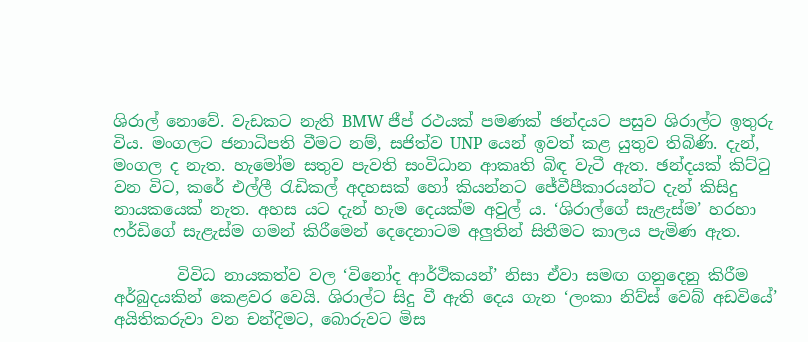ශිරාල් නොවේ. වැඩකට නැති BMW ජීප් රථයක් පමණක් ඡන්දයට පසුව ශිරාල්ට ඉතුරු විය. මංගලට ජනාධිපති වීමට නම්, සජිත්ව UNP යෙන් ඉවත් කළ යුතුව තිබිණි. දැන්, මංගල ද නැත. හැමෝම සතුව පැවති සංවිධාන ආකෘති බිඳ වැටී ඇත. ඡන්දයක් කිට්ටු වන විට, කරේ එල්ලී රැඩිකල් අදහසක් හෝ කියන්නට ජේවීපීකාරයන්ට දැන් කිසිදු නායකයෙක් නැත. අහස යට දැන් හැම දෙයක්ම අවුල් ය. ‘ශිරාල්ගේ සැළැස්ම’ හරහා ෆර්ඩිගේ සැළැස්ම ගමන් කිරීමෙන් දෙදෙනාටම අලුතින් සිතීමට කාලය පැමිණ ඇත.

        විවිධ නායකත්ව වල ‘විනෝද ආර්ථිකයන්’ නිසා ඒවා සමඟ ගනුදෙනු කිරීම අර්බුදයකින් කෙළවර වෙයි. ශිරාල්ට සිදු වී ඇති දෙය ගැන ‘ලංකා නිව්ස් වෙබ් අඩවියේ’ අයිතිකරුවා වන චන්දිමට, බොරුවට මිස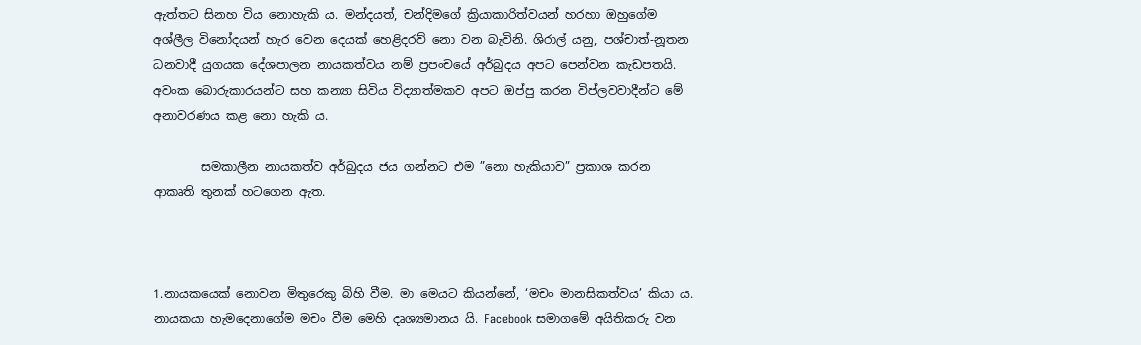ඇත්තට සිනහ විය නොහැකි ය. මන්දයත්, චන්දිමගේ ක්‍රියාකාරිත්වයන් හරහා ඔහුගේම අශ්ලීල විනෝදයන් හැර වෙන දෙයක් හෙළිදරව් නො වන බැවිනි. ශිරාල් යනු, පශ්චාත්-නූතන ධනවාදී යුගයක දේශපාලන නායකත්වය නම් ප්‍රපංචයේ අර්බුදය අපට පෙන්වන කැඩපතයි. අවංක බොරුකාරයන්ට සහ කන්‍යා සිවිය විද්‍යාත්මකව අපට ඔප්පු කරන විප්ලවවාදීන්ට මේ අනාවරණය කළ නො හැකි ය.

        සමකාලීන නායකත්ව අර්බුදය ජය ගන්නට එම ”නො හැකියාව” ප්‍රකාශ කරන ආකෘති තුනක් හටගෙන ඇත.



1.නායකයෙක් නොවන මිතුරෙකු බිහි වීම. මා මෙයට කියන්නේ, ‘මචං මානසිකත්වය’ කියා ය. නායකයා හැමදෙනාගේම මචං වීම මෙහි දෘශ්‍යමානය යි. Facebook සමාගමේ අයිතිකරු වන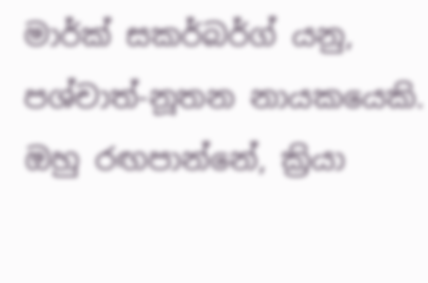මාර්ක් සකර්බර්ග් යනු, පශ්චාත්-නූතන නායකයෙකි. ඔහු රඟපාන්නේ, ක්‍රියා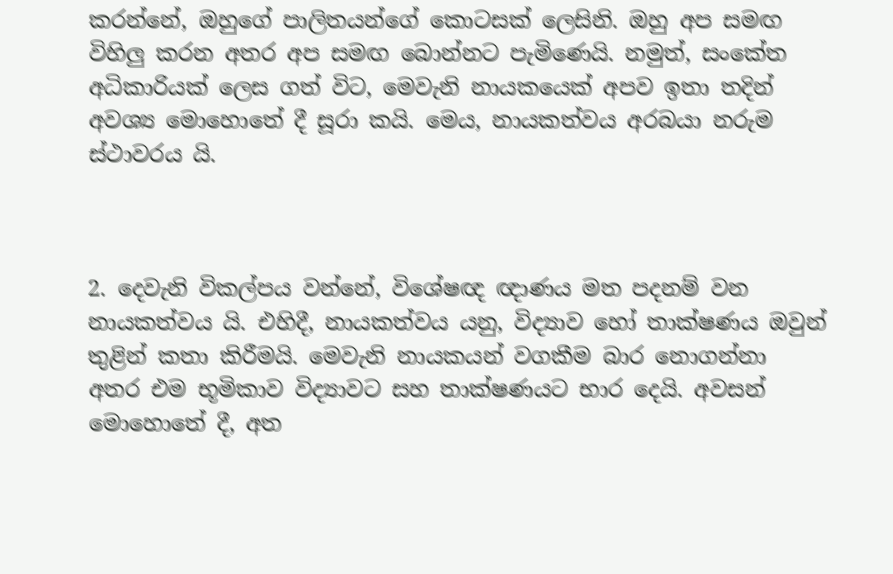කරන්නේ, ඔහුගේ පාලිතයන්ගේ කොටසක් ලෙසිනි. ඔහු අප සමඟ විහිලු කරන අතර අප සමඟ බොන්නට පැමිණෙයි. නමුත්, සංකේත අධිකාරියක් ලෙස ගත් විට, මෙවැනි නායකයෙක් අපව ඉතා තදින් අවශ්‍ය මොහොතේ දී සූරා කයි. මෙය, නායකත්වය අරබයා නරුම ස්ථාවරය යි.



2. දෙවැනි විකල්පය වන්නේ, විශේෂඥ ඥාණය මත පදනම් වන නායකත්වය යි. එහිදී, නායකත්වය යනු, විද්‍යාව හෝ තාක්ෂණය ඔවුන් තුළින් කතා කිරීමයි. මෙවැනි නායකයන් වගකීම බාර නොගන්නා අතර එම භූමිකාව විද්‍යාවට සහ තාක්ෂණයට භාර දෙයි. අවසන් මොහොතේ දී, අත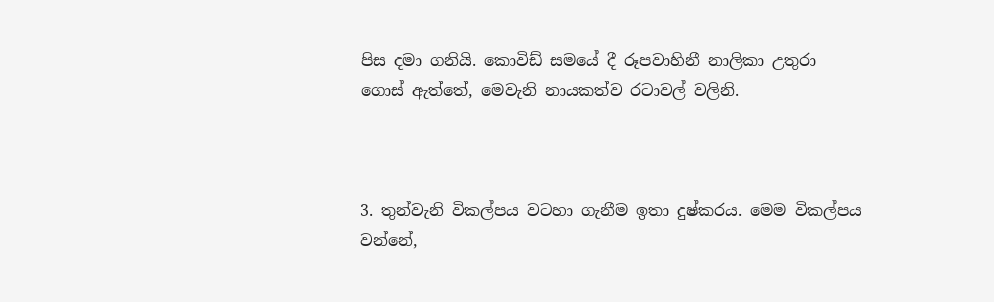පිස දමා ගනියි. කොවිඩ් සමයේ දී රූපවාහිනී නාලිකා උතුරා ගොස් ඇත්තේ, මෙවැනි නායකත්ව රටාවල් වලිනි.



3. තුන්වැනි විකල්පය වටහා ගැනීම ඉතා දුෂ්කරය. මෙම විකල්පය වන්නේ,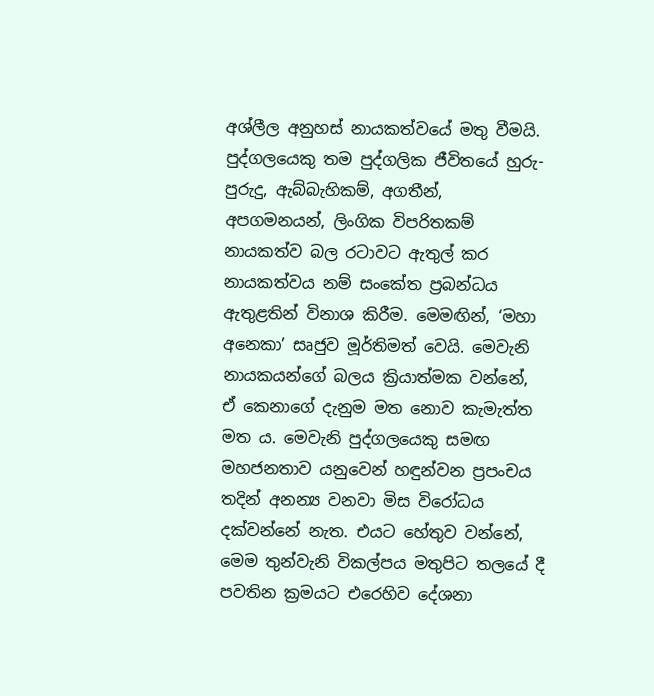අශ්ලීල අනුහස් නායකත්වයේ මතු වීමයි. පුද්ගලයෙකු තම පුද්ගලික ජීවිතයේ හුරු-පුරුදු, ඇබ්බැහිකම්, අගතීන්, අපගමනයන්, ලිංගික විපරිතකම් නායකත්ව බල රටාවට ඇතුල් කර නායකත්වය නම් සංකේත ප්‍රබන්ධය ඇතුළතින් විනාශ කිරීම. මෙමඟින්, ‘මහා අනෙකා’ සෘජුව මූර්තිමත් වෙයි. මෙවැනි නායකයන්ගේ බලය ක්‍රියාත්මක වන්නේ, ඒ කෙනාගේ දැනුම මත නොව කැමැත්ත මත ය. මෙවැනි පුද්ගලයෙකු සමඟ මහජනතාව යනුවෙන් හඳුන්වන ප්‍රපංචය තදින් අනන්‍ය වනවා මිස විරෝධය දක්වන්නේ නැත. එයට හේතුව වන්නේ, මෙම තුන්වැනි විකල්පය මතුපිට තලයේ දී පවතින ක්‍රමයට එරෙහිව දේශනා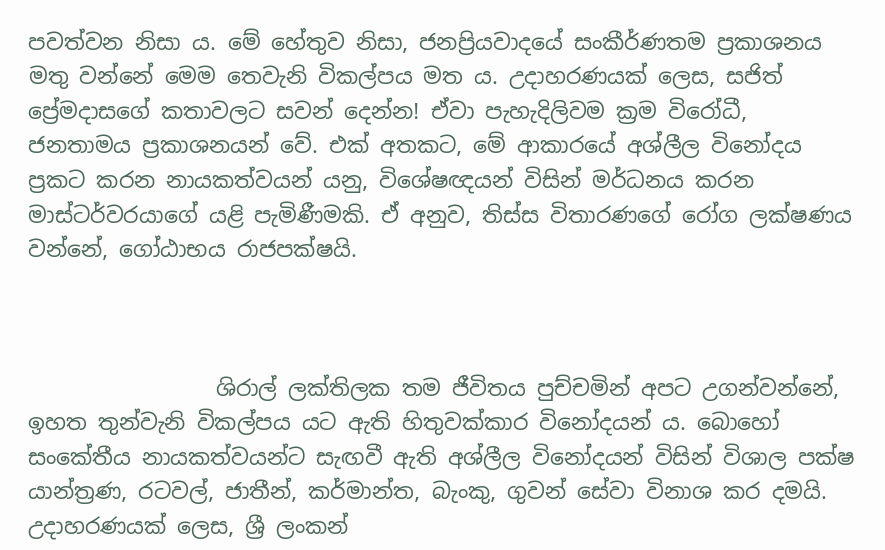පවත්වන නිසා ය. මේ හේතුව නිසා, ජනප්‍රියවාදයේ සංකීර්ණතම ප්‍රකාශනය මතු වන්නේ මෙම තෙවැනි විකල්පය මත ය. උදාහරණයක් ලෙස, සජිත් ප්‍රේමදාසගේ කතාවලට සවන් දෙන්න! ඒවා පැහැදිලිවම ක්‍රම විරෝධී, ජනතාමය ප්‍රකාශනයන් වේ. එක් අතකට, මේ ආකාරයේ අශ්ලීල විනෝදය ප්‍රකට කරන නායකත්වයන් යනු, විශේෂඥයන් විසින් මර්ධනය කරන මාස්ටර්වරයාගේ යළි පැමිණීමකි. ඒ අනුව, තිස්ස විතාරණගේ රෝග ලක්ෂණය වන්නේ, ගෝඨාභය රාජපක්ෂයි.



                 ශිරාල් ලක්තිලක තම ජීවිතය පුච්චමින් අපට උගන්වන්නේ, ඉහත තුන්වැනි විකල්පය යට ඇති හිතුවක්කාර විනෝදයන් ය. බොහෝ සංකේතීය නායකත්වයන්ට සැඟවී ඇති අශ්ලීල විනෝදයන් විසින් විශාල පක්ෂ යාන්ත්‍රණ, රටවල්, ජාතීන්, කර්මාන්ත, බැංකු, ගුවන් සේවා විනාශ කර දමයි. උදාහරණයක් ලෙස, ශ්‍රී ලංකන්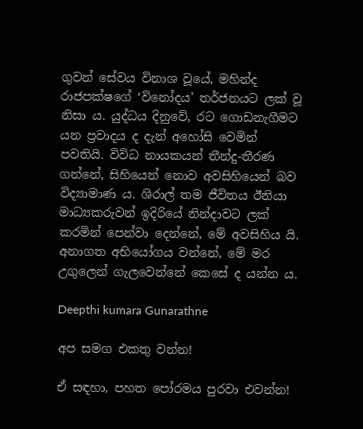ගුවන් සේවය විනාශ වූයේ, මහින්ද රාජපක්ෂගේ ‘විනෝදය’ තර්ජනයට ලක් වූ නිසා ය. යුද්ධය දිනුවේ, රට ගොඩනැගීමට යන ප්‍රවාදය ද දැන් අහෝසි වෙමින් පවතියි. විවිධ නායකයන් තීන්දු-තීරණ ගන්නේ, සිහියෙන් නොව අවසිහියෙන් බව විද්‍යාමාණ ය. ශිරාල් තම ජීවිතය ඊනියා මාධ්‍යකරුවන් ඉදිරියේ නින්දාවට ලක් කරමින් පෙන්වා දෙන්නේ, මේ අවසිහිය යි. අනාගත අභියෝගය වන්නේ, මේ මර උගුලෙන් ගැලවෙන්නේ කෙසේ ද යන්න ය.

Deepthi kumara Gunarathne

අප සමග එකතු වන්න!

ඒ සඳහා, පහත පෝරමය පුරවා එවන්න!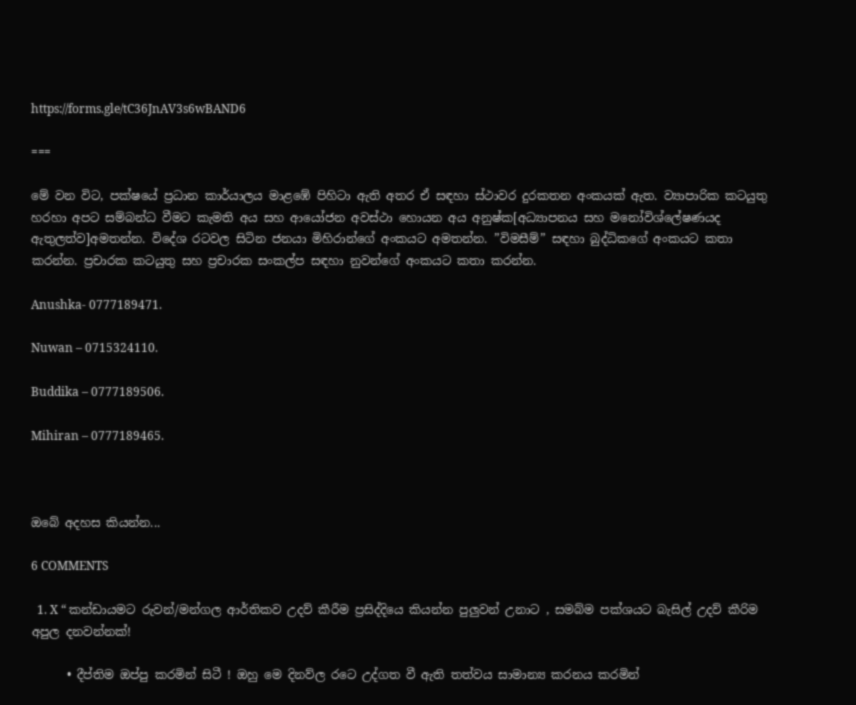https://forms.gle/tC36JnAV3s6wBAND6

===

මේ වන විට, පක්ෂයේ ප්‍රධාන කාර්යාලය මාළඹේ පිහිටා ඇති අතර ඒ සඳහා ස්ථාවර දුරකතන අංකයක් ඇත. ව්‍යාපාරික කටයුතු හරහා අපට සම්බන්ධ වීමට කැමති අය සහ ආයෝජන අවස්ථා හොයන අය අනුෂ්ක[අධ්‍යාපනය සහ මනෝවිශ්ලේෂණයද ඇතුලත්ව]අමතන්න. විදේශ රටවල සිටින ජනයා මිහිරාන්ගේ අංකයට අමතන්න. ”විමසීම්” සඳහා බුද්ධිකගේ අංකයට කතා කරන්න. ප්‍රචාරක කටයුතු සහ ප්‍රචාරක සංකල්ප සඳහා නුවන්ගේ අංකයට කතා කරන්න.

Anushka- 0777189471.

Nuwan – 0715324110.

Buddika – 0777189506.

Mihiran – 0777189465.



ඔබේ අදහස කියන්න...

6 COMMENTS

  1. X “ කන්ඩායමට රුවන්/මන්ගල ආර්තිකව උදව් කීරීම ප්‍රසිද්දියෙ කියන්න පුලුවන් උනාට , සමබ්ම පක්ශයට බැසිල් උදව් කීරිම අපුල දනවන්නක්!

      • දීප්තිම ඔප්පු කරමින් සිටී ! ඔහු මෙ දිනව්ල රටෙ උද්ගත වී ඇති තත්වය සාමාන්‍ය කරනය කරමින්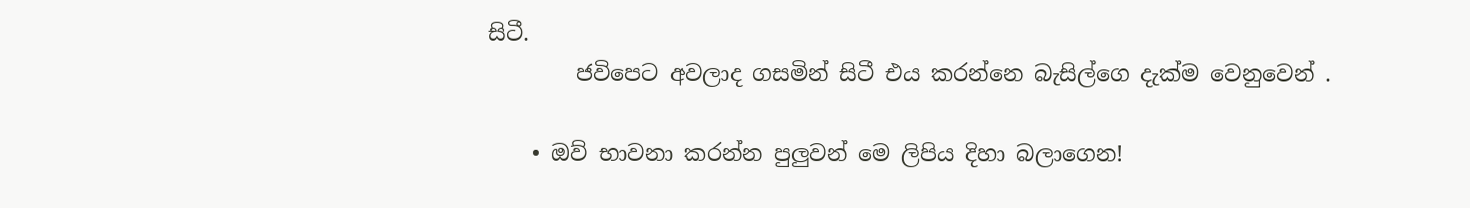සිටී.
        ජවිපෙට අවලාද ගසමින් සිටී එය කරන්නෙ බැසිල්ගෙ දැක්ම වෙනුවෙන් .

    • ඔව් භාවනා කරන්න පුලුවන් මෙ ලිපිය දිහා බලාගෙන!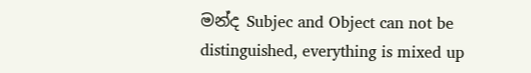මන්ද Subjec and Object can not be distinguished, everything is mixed up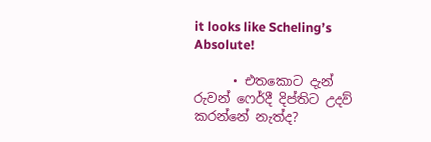it looks like Scheling’s Absolute!

      • එතකොට දැන් රුවන් ෆෙර්දී දිප්තිට උදව් කරන්නේ නැත්ද?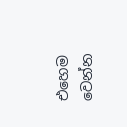එහෙම වෙන්න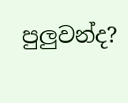පුලුවන්ද?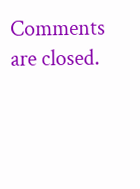Comments are closed.